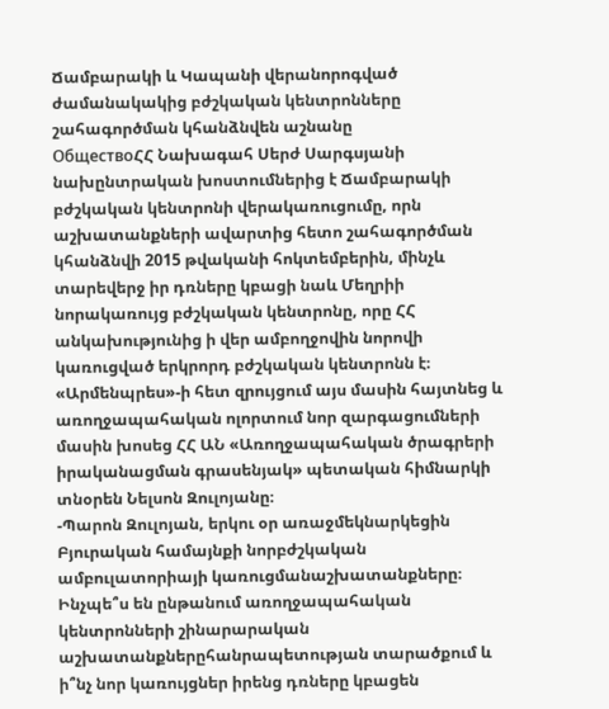Ճամբարակի և Կապանի վերանորոգված ժամանակակից բժշկական կենտրոնները շահագործման կհանձնվեն աշնանը
ОбществоՀՀ Նախագահ Սերժ Սարգսյանի նախընտրական խոստումներից է Ճամբարակի բժշկական կենտրոնի վերակառուցումը, որն աշխատանքների ավարտից հետո շահագործման կհանձնվի 2015 թվականի հոկտեմբերին, մինչև տարեվերջ իր դռները կբացի նաև Մեղրիի նորակառույց բժշկական կենտրոնը, որը ՀՀ անկախությունից ի վեր ամբողջովին նորովի կառուցված երկրորդ բժշկական կենտրոնն է։ «Արմենպրես»-ի հետ զրույցում այս մասին հայտնեց և առողջապահական ոլորտում նոր զարգացումների մասին խոսեց ՀՀ ԱՆ «Առողջապահական ծրագրերի իրականացման գրասենյակ» պետական հիմնարկի տնօրեն Նելսոն Զուլոյանը։
-Պարոն Զուլոյան, երկու օր առաջմեկնարկեցին Բյուրական համայնքի նորբժշկական ամբուլատորիայի կառուցմանաշխատանքները։ Ինչպե՞ս են ընթանում առողջապահական կենտրոնների շինարարական աշխատանքներըհանրապետության տարածքում և ի՞նչ նոր կառույցներ իրենց դռները կբացեն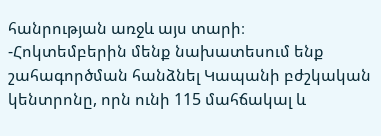հանրության առջև այս տարի։
-Հոկտեմբերին մենք նախատեսում ենք շահագործման հանձնել Կապանի բժշկական կենտրոնը, որն ունի 115 մահճակալ և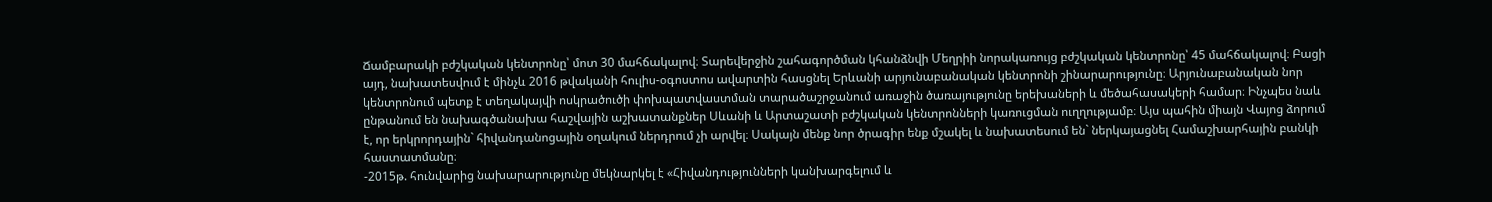Ճամբարակի բժշկական կենտրոնը՝ մոտ 30 մահճակալով։ Տարեվերջին շահագործման կհանձնվի Մեղրիի նորակառույց բժշկական կենտրոնը՝ 45 մահճակալով։ Բացի այդ, նախատեսվում է մինչև 2016 թվականի հուլիս-օգոստոս ավարտին հասցնել Երևանի արյունաբանական կենտրոնի շինարարությունը։ Արյունաբանական նոր կենտրոնում պետք է տեղակայվի ոսկրածուծի փոխպատվաստման տարածաշրջանում առաջին ծառայությունը երեխաների և մեծահասակերի համար։ Ինչպես նաև ընթանում են նախագծանախա հաշվային աշխատանքներ Սևանի և Արտաշատի բժշկական կենտրոնների կառուցման ուղղությամբ։ Այս պահին միայն Վայոց ձորում է, որ երկրորդային` հիվանդանոցային օղակում ներդրում չի արվել։ Սակայն մենք նոր ծրագիր ենք մշակել և նախատեսում են` ներկայացնել Համաշխարհային բանկի հաստատմանը։
-2015թ. հունվարից նախարարությունը մեկնարկել է «Հիվանդությունների կանխարգելում և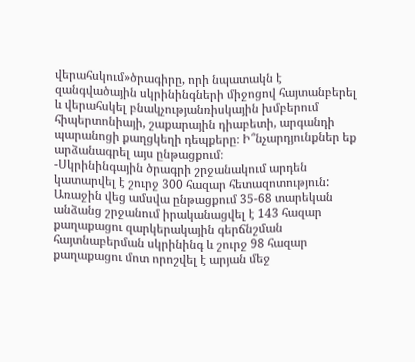վերահսկում»ծրագիրը, որի նպատակն է զանգվածային սկրինինգների միջոցով հայտանբերել և վերահսկել բնակչությանռիսկային խմբերում հիպերտոնիայի, շաքարային դիաբետի, արգանդի պարանոցի քաղցկեղի դեպքերը։ Ի՞նչարդյունքներ եք արձանագրել այս ընթացքում։
-Սկրինինգային ծրագրի շրջանակում արդեն կատարվել է շուրջ 300 հազար հետազոտություն: Առաջին վեց ամսվա ընթացքում 35-68 տարեկան անձանց շրջանում իրականացվել է 143 հազար քաղաքացու զարկերակային գերճնշման հայտնաբերման սկրինինգ և շուրջ 98 հազար քաղաքացու մոտ որոշվել է արյան մեջ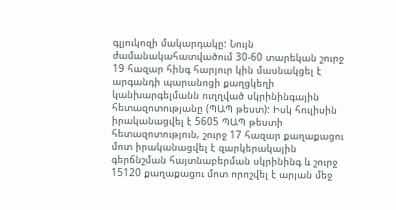գլյուկոզի մակարդակը: Նույն ժամանակահատվածում 30-60 տարեկան շուրջ 19 հազար հինգ հարյուր կին մասնակցել է արգանդի պարանոցի քաղցկեղի կանխարգելմանն ուղղված սկրինինգային հետազոտությանը (ՊԱՊ թեստ): Իսկ հուլիսին իրականացվել է 5605 ՊԱՊ թեստի հետազոտություն, շուրջ 17 հազար քաղաքացու մոտ իրականացվել է զարկերակային գերճնշման հայտնաբերման սկրինինգ և շուրջ 15120 քաղաքացու մոտ որոշվել է արյան մեջ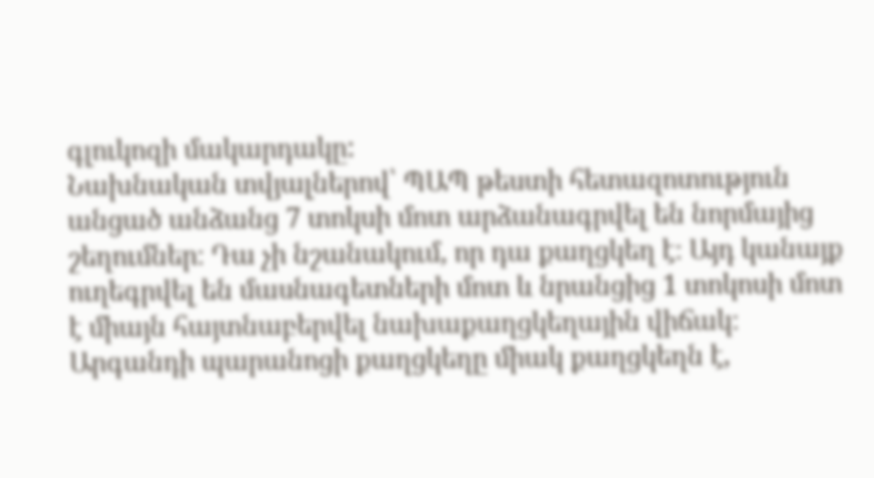գլուկոզի մակարդակը:
Նախնական տվյալներով՝ ՊԱՊ թեստի հետազոտություն անցած անձանց 7 տոկսի մոտ արձանագրվել են նորմայից շեղումներ։ Դա չի նշանակում, որ դա քաղցկեղ է։ Այդ կանայք ուղեգրվել են մասնագետների մոտ և նրանցից 1 տոկոսի մոտ է միայն հայտնաբերվել նախաքաղցկեղային վիճակ։ Արգանդի պարանոցի քաղցկեղը միակ քաղցկեղն է,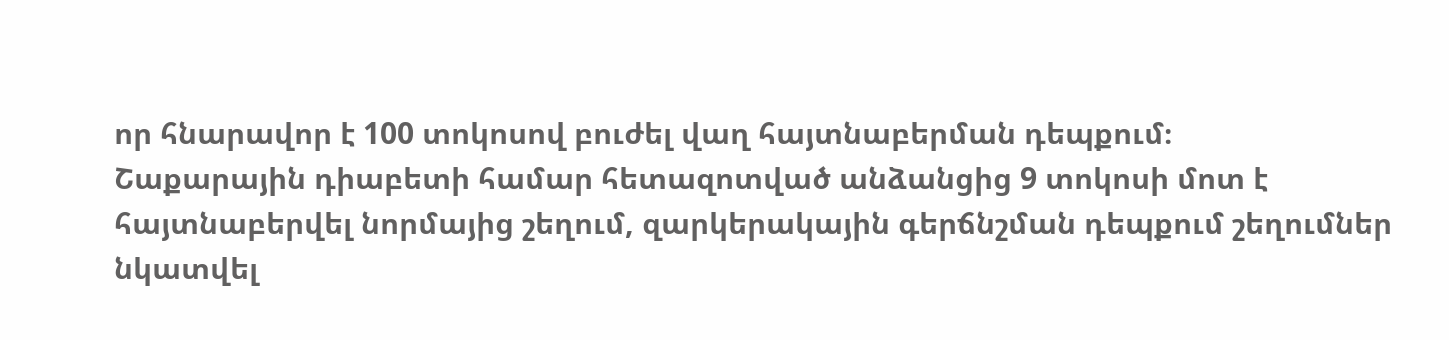որ հնարավոր է 100 տոկոսով բուժել վաղ հայտնաբերման դեպքում։
Շաքարային դիաբետի համար հետազոտված անձանցից 9 տոկոսի մոտ է հայտնաբերվել նորմայից շեղում, զարկերակային գերճնշման դեպքում շեղումներ նկատվել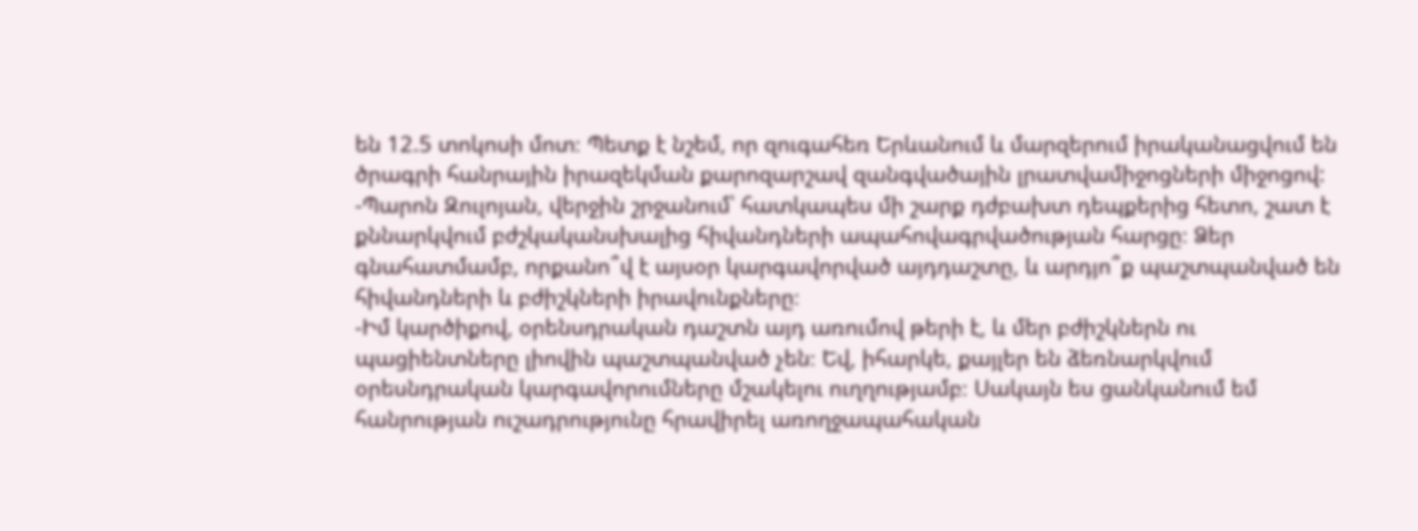են 12.5 տոկոսի մոտ։ Պետք է նշեմ, որ զուգահեռ Երևանում և մարզերում իրականացվում են ծրագրի հանրային իրազեկման քարոզարշավ զանգվածային լրատվամիջոցների միջոցով:
-Պարոն Զուլոյան, վերջին շրջանում՝ հատկապես մի շարք դժբախտ դեպքերից հետո, շատ է քննարկվում բժշկականսխալից հիվանդների ապահովագրվածության հարցը։ Ձեր գնահատմամբ, որքանո՞վ է այսօր կարգավորված այդդաշտը, և արդյո՞ք պաշտպանված են հիվանդների և բժիշկների իրավունքները։
-Իմ կարծիքով, օրենսդրական դաշտն այդ առումով թերի է, և մեր բժիշկներն ու պացիենտները լիովին պաշտպանված չեն։ Եվ, իհարկե, քայլեր են ձեռնարկվում օրեսնդրական կարգավորումները մշակելու ուղղությամբ։ Սակայն ես ցանկանում եմ հանրության ուշադրությունը հրավիրել առողջապահական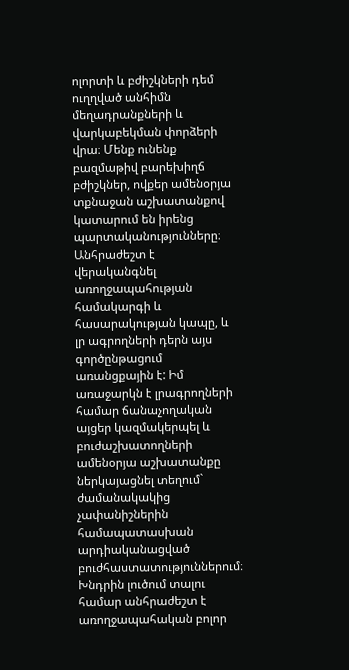ոլորտի և բժիշկների դեմ ուղղված անհիմն մեղադրանքների և վարկաբեկման փորձերի վրա։ Մենք ունենք բազմաթիվ բարեխիղճ բժիշկներ, ովքեր ամենօրյա տքնաջան աշխատանքով կատարում են իրենց պարտականությունները։ Անհրաժեշտ է վերականգնել առողջապահության համակարգի և հասարակության կապը, և լր ագրողների դերն այս գործընթացում առանցքային է: Իմ առաջարկն է լրագրողների համար ճանաչողական այցեր կազմակերպել և բուժաշխատողների ամենօրյա աշխատանքը ներկայացնել տեղում` ժամանակակից չափանիշներին համապատասխան արդիականացված բուժհաստատություններում։
Խնդրին լուծում տալու համար անհրաժեշտ է առողջապահական բոլոր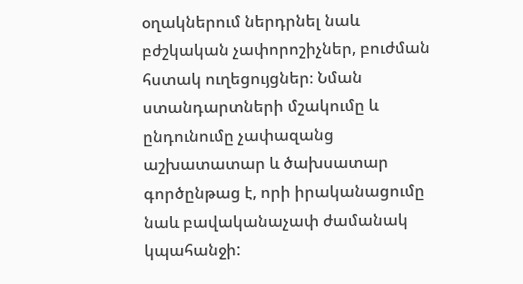օղակներում ներդրնել նաև բժշկական չափորոշիչներ, բուժման հստակ ուղեցույցներ։ Նման ստանդարտների մշակումը և ընդունումը չափազանց աշխատատար և ծախսատար գործընթաց է, որի իրականացումը նաև բավականաչափ ժամանակ կպահանջի: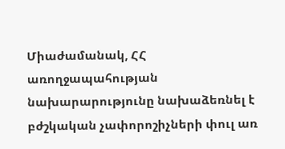Միաժամանակ, ՀՀ առողջապահության նախարարությունը նախաձեռնել է բժշկական չափորոշիչների փուլ առ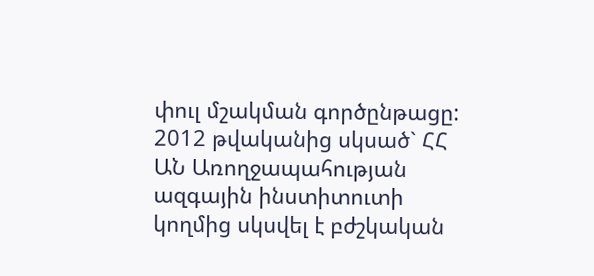փուլ մշակման գործընթացը: 2012 թվականից սկսած` ՀՀ ԱՆ Առողջապահության ազգային ինստիտուտի կողմից սկսվել է բժշկական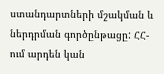ստանդարտների մշակման և ներդրման գործընթացը: ՀՀ-ում արդեն կան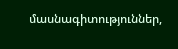մասնագիտություններ,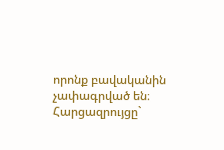որոնք բավականին չափագրված են։
Հարցազրույցը`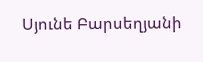Սյունե Բարսեղյանի